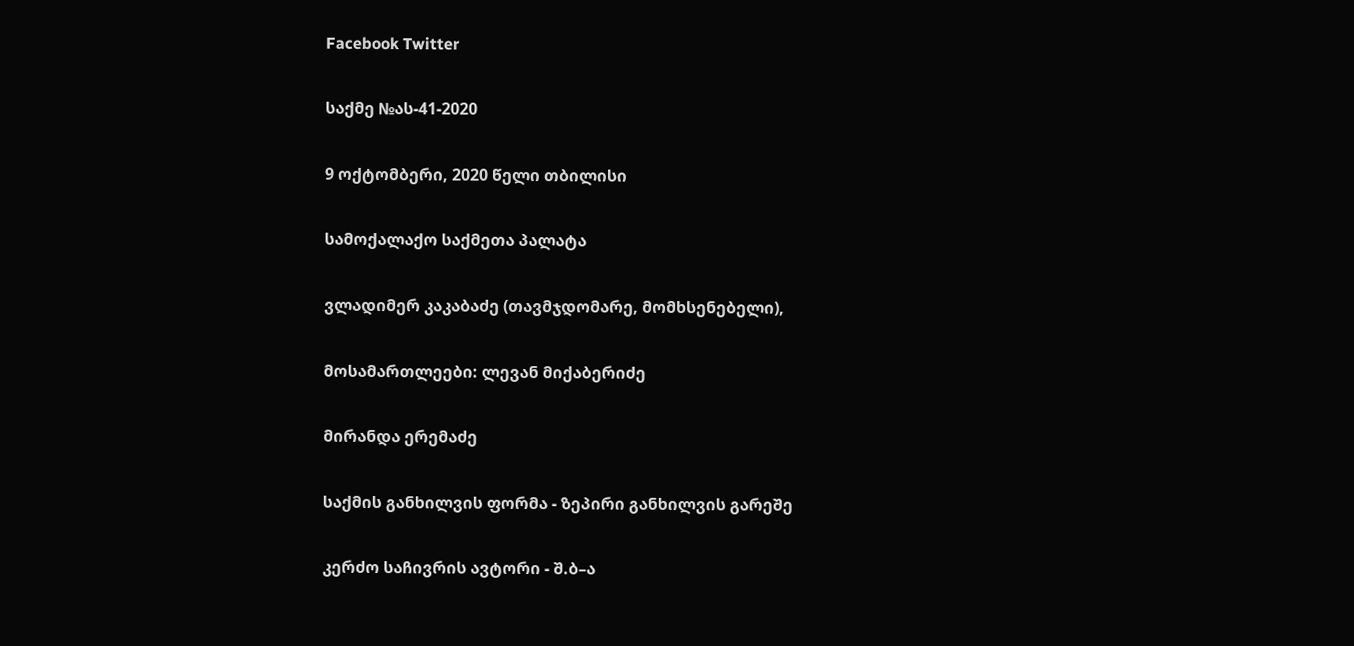Facebook Twitter

საქმე №ას-41-2020

9 ოქტომბერი, 2020 წელი თბილისი

სამოქალაქო საქმეთა პალატა

ვლადიმერ კაკაბაძე (თავმჯდომარე, მომხსენებელი),

მოსამართლეები: ლევან მიქაბერიძე

მირანდა ერემაძე

საქმის განხილვის ფორმა - ზეპირი განხილვის გარეშე

კერძო საჩივრის ავტორი - შ.ბ–ა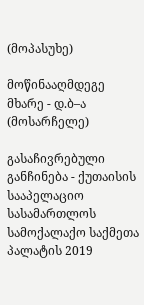(მოპასუხე)

მოწინააღმდეგე მხარე - დ.ბ–ა (მოსარჩელე)

გასაჩივრებული განჩინება - ქუთაისის სააპელაციო სასამართლოს სამოქალაქო საქმეთა პალატის 2019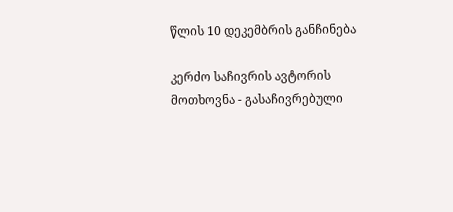წლის 10 დეკემბრის განჩინება

კერძო საჩივრის ავტორის მოთხოვნა - გასაჩივრებული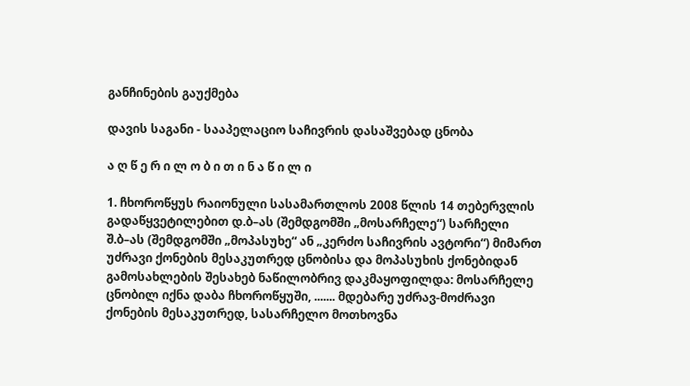განჩინების გაუქმება

დავის საგანი - სააპელაციო საჩივრის დასაშვებად ცნობა

ა ღ წ ე რ ი ლ ო ბ ი თ ი ნ ა წ ი ლ ი

1. ჩხოროწყუს რაიონული სასამართლოს 2008 წლის 14 თებერვლის გადაწყვეტილებით დ.ბ–ას (შემდგომში „მოსარჩელე“) სარჩელი შ.ბ–ას (შემდგომში „მოპასუხე“ ან „კერძო საჩივრის ავტორი“) მიმართ უძრავი ქონების მესაკუთრედ ცნობისა და მოპასუხის ქონებიდან გამოსახლების შესახებ ნაწილობრივ დაკმაყოფილდა: მოსარჩელე ცნობილ იქნა დაბა ჩხოროწყუში, ....... მდებარე უძრავ-მოძრავი ქონების მესაკუთრედ, სასარჩელო მოთხოვნა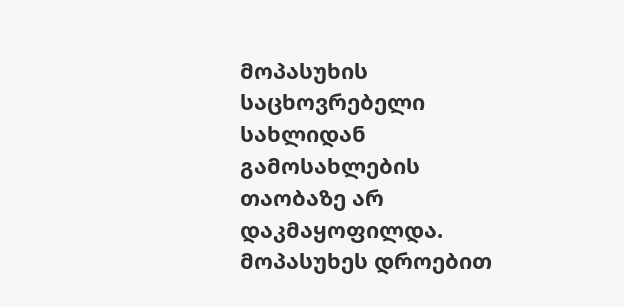მოპასუხის საცხოვრებელი სახლიდან გამოსახლების თაობაზე არ დაკმაყოფილდა. მოპასუხეს დროებით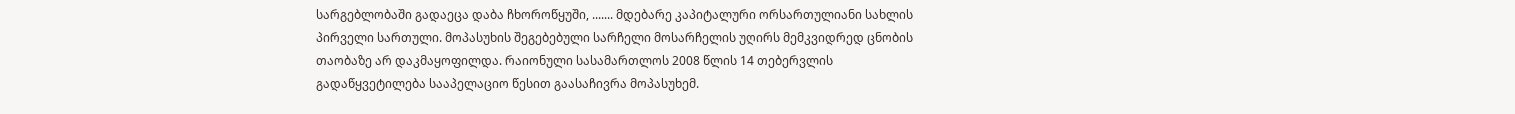სარგებლობაში გადაეცა დაბა ჩხოროწყუში, ....... მდებარე კაპიტალური ორსართულიანი სახლის პირველი სართული. მოპასუხის შეგებებული სარჩელი მოსარჩელის უღირს მემკვიდრედ ცნობის თაობაზე არ დაკმაყოფილდა. რაიონული სასამართლოს 2008 წლის 14 თებერვლის გადაწყვეტილება სააპელაციო წესით გაასაჩივრა მოპასუხემ.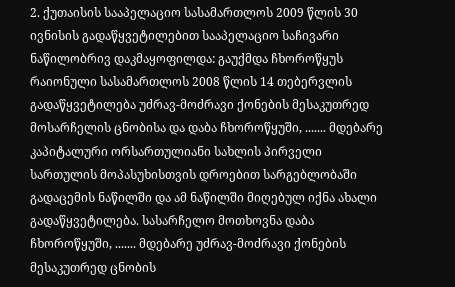2. ქუთაისის სააპელაციო სასამართლოს 2009 წლის 30 ივნისის გადაწყვეტილებით სააპელაციო საჩივარი ნაწილობრივ დაკმაყოფილდა: გაუქმდა ჩხოროწყუს რაიონული სასამართლოს 2008 წლის 14 თებერვლის გადაწყვეტილება უძრავ-მოძრავი ქონების მესაკუთრედ მოსარჩელის ცნობისა და დაბა ჩხოროწყუში, ....... მდებარე კაპიტალური ორსართულიანი სახლის პირველი სართულის მოპასუხისთვის დროებით სარგებლობაში გადაცემის ნაწილში და ამ ნაწილში მიღებულ იქნა ახალი გადაწყვეტილება. სასარჩელო მოთხოვნა დაბა ჩხოროწყუში, ....... მდებარე უძრავ-მოძრავი ქონების მესაკუთრედ ცნობის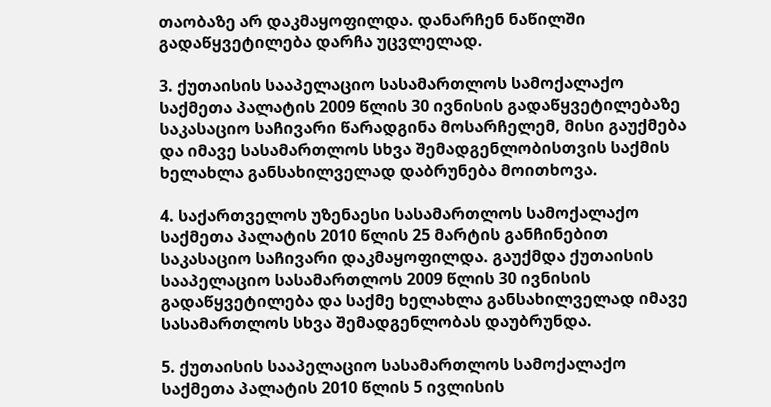თაობაზე არ დაკმაყოფილდა. დანარჩენ ნაწილში გადაწყვეტილება დარჩა უცვლელად.

3. ქუთაისის სააპელაციო სასამართლოს სამოქალაქო საქმეთა პალატის 2009 წლის 30 ივნისის გადაწყვეტილებაზე საკასაციო საჩივარი წარადგინა მოსარჩელემ, მისი გაუქმება და იმავე სასამართლოს სხვა შემადგენლობისთვის საქმის ხელახლა განსახილველად დაბრუნება მოითხოვა.

4. საქართველოს უზენაესი სასამართლოს სამოქალაქო საქმეთა პალატის 2010 წლის 25 მარტის განჩინებით საკასაციო საჩივარი დაკმაყოფილდა. გაუქმდა ქუთაისის სააპელაციო სასამართლოს 2009 წლის 30 ივნისის გადაწყვეტილება და საქმე ხელახლა განსახილველად იმავე სასამართლოს სხვა შემადგენლობას დაუბრუნდა.

5. ქუთაისის სააპელაციო სასამართლოს სამოქალაქო საქმეთა პალატის 2010 წლის 5 ივლისის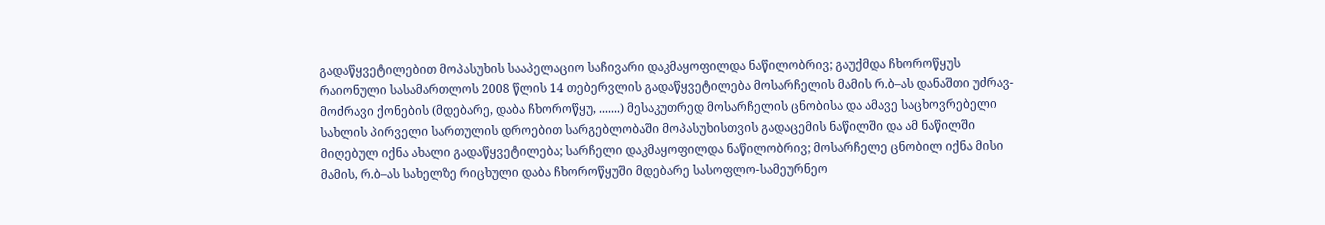გადაწყვეტილებით მოპასუხის სააპელაციო საჩივარი დაკმაყოფილდა ნაწილობრივ; გაუქმდა ჩხოროწყუს რაიონული სასამართლოს 2008 წლის 14 თებერვლის გადაწყვეტილება მოსარჩელის მამის რ.ბ–ას დანაშთი უძრავ-მოძრავი ქონების (მდებარე, დაბა ჩხოროწყუ, .......) მესაკუთრედ მოსარჩელის ცნობისა და ამავე საცხოვრებელი სახლის პირველი სართულის დროებით სარგებლობაში მოპასუხისთვის გადაცემის ნაწილში და ამ ნაწილში მიღებულ იქნა ახალი გადაწყვეტილება; სარჩელი დაკმაყოფილდა ნაწილობრივ; მოსარჩელე ცნობილ იქნა მისი მამის, რ.ბ–ას სახელზე რიცხული დაბა ჩხოროწყუში მდებარე სასოფლო-სამეურნეო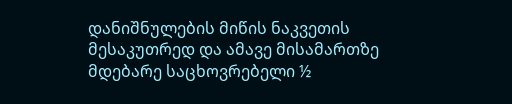დანიშნულების მიწის ნაკვეთის მესაკუთრედ და ამავე მისამართზე მდებარე საცხოვრებელი ½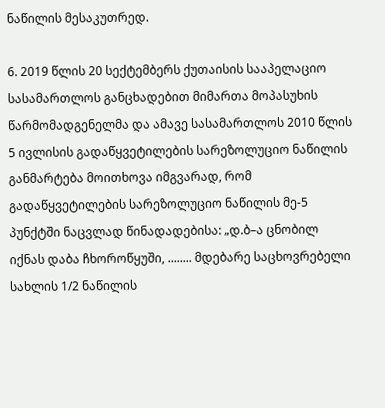ნაწილის მესაკუთრედ.

6. 2019 წლის 20 სექტემბერს ქუთაისის სააპელაციო სასამართლოს განცხადებით მიმართა მოპასუხის წარმომადგენელმა და ამავე სასამართლოს 2010 წლის 5 ივლისის გადაწყვეტილების სარეზოლუციო ნაწილის განმარტება მოითხოვა იმგვარად, რომ გადაწყვეტილების სარეზოლუციო ნაწილის მე-5 პუნქტში ნაცვლად წინადადებისა: „დ.ბ–ა ცნობილ იქნას დაბა ჩხოროწყუში, ........ მდებარე საცხოვრებელი სახლის 1/2 ნაწილის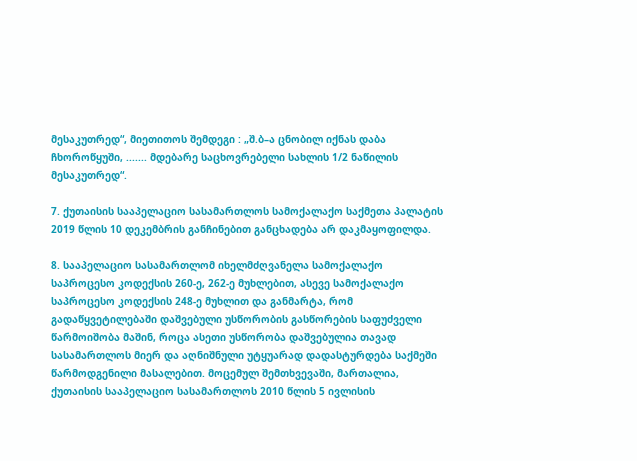მესაკუთრედ“, მიეთითოს შემდეგი : „შ.ბ–ა ცნობილ იქნას დაბა ჩხოროწყუში, ....... მდებარე საცხოვრებელი სახლის 1/2 ნაწილის მესაკუთრედ“.

7. ქუთაისის სააპელაციო სასამართლოს სამოქალაქო საქმეთა პალატის 2019 წლის 10 დეკემბრის განჩინებით განცხადება არ დაკმაყოფილდა.

8. სააპელაციო სასამართლომ იხელმძღვანელა სამოქალაქო საპროცესო კოდექსის 260-ე, 262-ე მუხლებით, ასევე სამოქალაქო საპროცესო კოდექსის 248-ე მუხლით და განმარტა, რომ გადაწყვეტილებაში დაშვებული უსწორობის გასწორების საფუძველი წარმოიშობა მაშინ, როცა ასეთი უსწორობა დაშვებულია თავად სასამართლოს მიერ და აღნიშნული უტყუარად დადასტურდება საქმეში წარმოდგენილი მასალებით. მოცემულ შემთხვევაში, მართალია, ქუთაისის სააპელაციო სასამართლოს 2010 წლის 5 ივლისის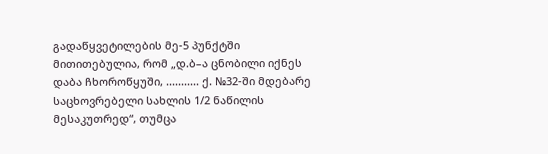გადაწყვეტილების მე-5 პუნქტში მითითებულია, რომ „დ.ბ–ა ცნობილი იქნეს დაბა ჩხოროწყუში, ........... ქ. №32-ში მდებარე საცხოვრებელი სახლის 1/2 ნაწილის მესაკუთრედ“, თუმცა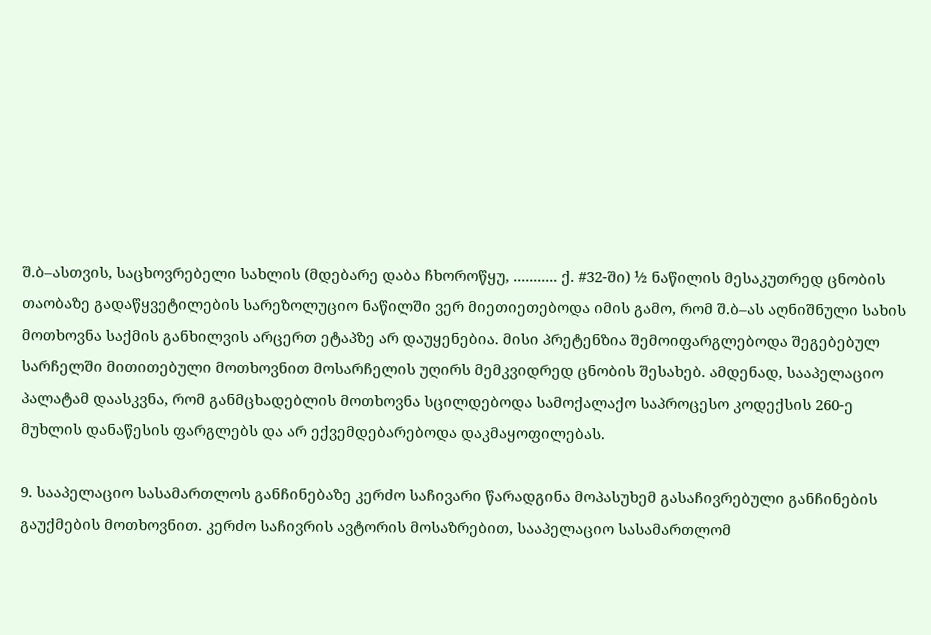შ.ბ–ასთვის, საცხოვრებელი სახლის (მდებარე დაბა ჩხოროწყუ, ........... ქ. #32-ში) ½ ნაწილის მესაკუთრედ ცნობის თაობაზე გადაწყვეტილების სარეზოლუციო ნაწილში ვერ მიეთიეთებოდა იმის გამო, რომ შ.ბ–ას აღნიშნული სახის მოთხოვნა საქმის განხილვის არცერთ ეტაპზე არ დაუყენებია. მისი პრეტენზია შემოიფარგლებოდა შეგებებულ სარჩელში მითითებული მოთხოვნით მოსარჩელის უღირს მემკვიდრედ ცნობის შესახებ. ამდენად, სააპელაციო პალატამ დაასკვნა, რომ განმცხადებლის მოთხოვნა სცილდებოდა სამოქალაქო საპროცესო კოდექსის 260-ე მუხლის დანაწესის ფარგლებს და არ ექვემდებარებოდა დაკმაყოფილებას.

9. სააპელაციო სასამართლოს განჩინებაზე კერძო საჩივარი წარადგინა მოპასუხემ გასაჩივრებული განჩინების გაუქმების მოთხოვნით. კერძო საჩივრის ავტორის მოსაზრებით, სააპელაციო სასამართლომ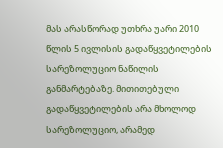მას არასწორად უთხრა უარი 2010 წლის 5 ივლისის გადაწყვეტილების სარეზოლუციო ნაწილის განმარტებაზე. მითითებული გადაწყვეტილების არა მხოლოდ სარეზოლუციო, არამედ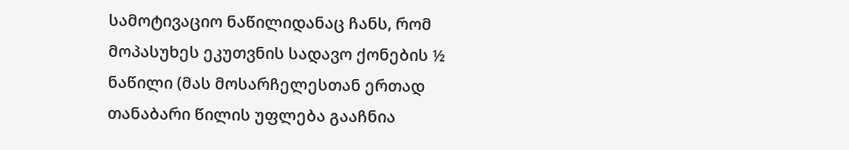სამოტივაციო ნაწილიდანაც ჩანს, რომ მოპასუხეს ეკუთვნის სადავო ქონების ½ ნაწილი (მას მოსარჩელესთან ერთად თანაბარი წილის უფლება გააჩნია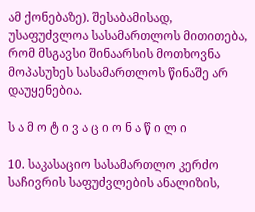ამ ქონებაზე). შესაბამისად, უსაფუძვლოა სასამართლოს მითითება, რომ მსგავსი შინაარსის მოთხოვნა მოპასუხეს სასამართლოს წინაშე არ დაუყენებია.

ს ა მ ო ტ ი ვ ა ც ი ო ნ ა წ ი ლ ი

10. საკასაციო სასამართლო კერძო საჩივრის საფუძვლების ანალიზის,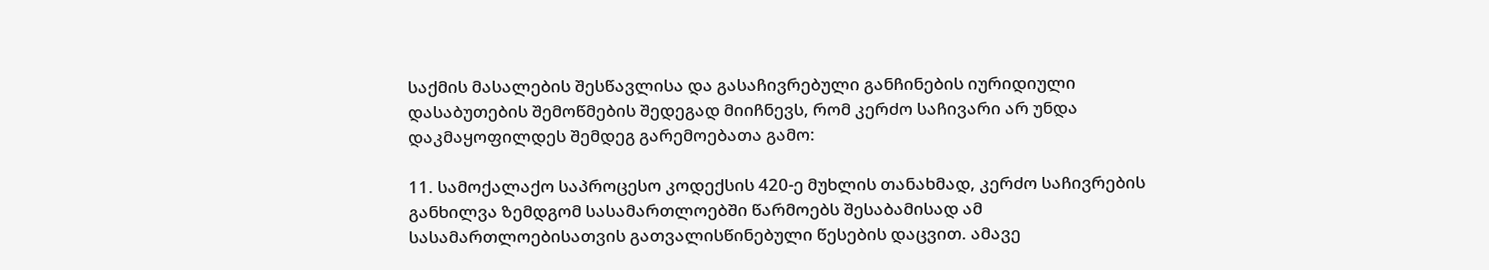საქმის მასალების შესწავლისა და გასაჩივრებული განჩინების იურიდიული დასაბუთების შემოწმების შედეგად მიიჩნევს, რომ კერძო საჩივარი არ უნდა დაკმაყოფილდეს შემდეგ გარემოებათა გამო:

11. სამოქალაქო საპროცესო კოდექსის 420-ე მუხლის თანახმად, კერძო საჩივრების განხილვა ზემდგომ სასამართლოებში წარმოებს შესაბამისად ამ სასამართლოებისათვის გათვალისწინებული წესების დაცვით. ამავე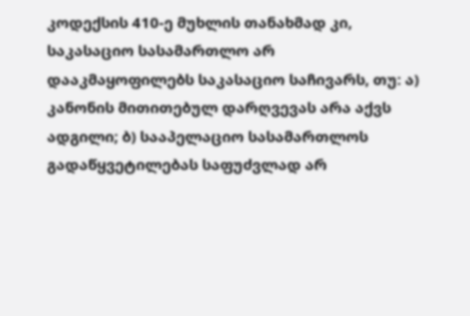კოდექსის 410-ე მუხლის თანახმად კი, საკასაციო სასამართლო არ დააკმაყოფილებს საკასაციო საჩივარს, თუ: ა) კანონის მითითებულ დარღვევას არა აქვს ადგილი; ბ) სააპელაციო სასამართლოს გადაწყვეტილებას საფუძვლად არ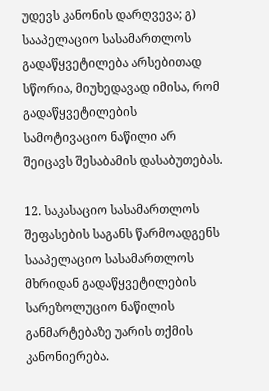უდევს კანონის დარღვევა; გ) სააპელაციო სასამართლოს გადაწყვეტილება არსებითად სწორია, მიუხედავად იმისა, რომ გადაწყვეტილების სამოტივაციო ნაწილი არ შეიცავს შესაბამის დასაბუთებას.

12. საკასაციო სასამართლოს შეფასების საგანს წარმოადგენს სააპელაციო სასამართლოს მხრიდან გადაწყვეტილების სარეზოლუციო ნაწილის განმარტებაზე უარის თქმის კანონიერება.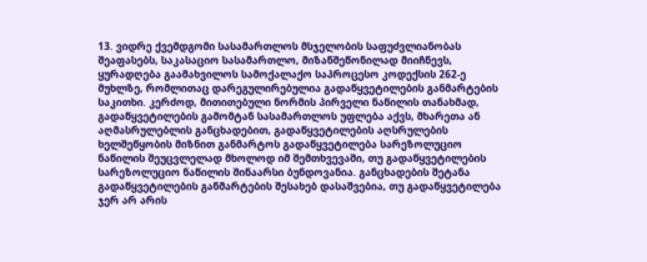13. ვიდრე ქვემდგომი სასამართლოს მსჯელობის საფუძვლიანობას შეაფასებს, საკასაციო სასამართლო, მიზანშეწონილად მიიჩნევს, ყურადღება გაამახვილოს სამოქალაქო საპროცესო კოდექსის 262-ე მუხლზე, რომლითაც დარეგულირებულია გადაწყვეტილების განმარტების საკითხი. კერძოდ, მითითებული ნორმის პირველი ნაწილის თანახმად, გადაწყვეტილების გამომტან სასამართლოს უფლება აქვს, მხარეთა ან აღმასრულებლის განცხადებით, გადაწყვეტილების აღსრულების ხელშეწყობის მიზნით განმარტოს გადაწყვეტილება სარეზოლუციო ნაწილის შეუცვლელად მხოლოდ იმ შემთხვევაში, თუ გადაწყვეტილების სარეზოლუციო ნაწილის შინაარსი ბუნდოვანია. განცხადების შეტანა გადაწყვეტილების განმარტების შესახებ დასაშვებია, თუ გადაწყვეტილება ჯერ არ არის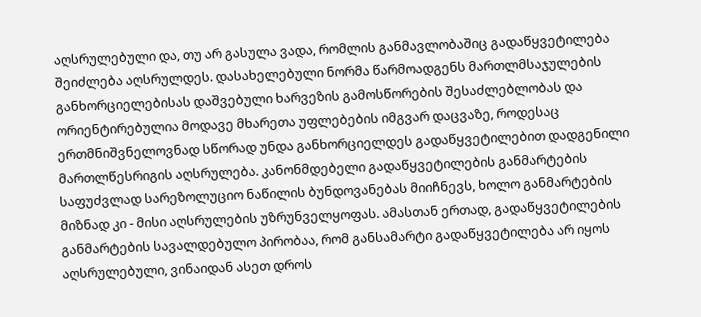აღსრულებული და, თუ არ გასულა ვადა, რომლის განმავლობაშიც გადაწყვეტილება შეიძლება აღსრულდეს. დასახელებული ნორმა წარმოადგენს მართლმსაჯულების განხორციელებისას დაშვებული ხარვეზის გამოსწორების შესაძლებლობას და ორიენტირებულია მოდავე მხარეთა უფლებების იმგვარ დაცვაზე, როდესაც ერთმნიშვნელოვნად სწორად უნდა განხორციელდეს გადაწყვეტილებით დადგენილი მართლწესრიგის აღსრულება. კანონმდებელი გადაწყვეტილების განმარტების საფუძვლად სარეზოლუციო ნაწილის ბუნდოვანებას მიიჩნევს, ხოლო განმარტების მიზნად კი - მისი აღსრულების უზრუნველყოფას. ამასთან ერთად, გადაწყვეტილების განმარტების სავალდებულო პირობაა, რომ განსამარტი გადაწყვეტილება არ იყოს აღსრულებული, ვინაიდან ასეთ დროს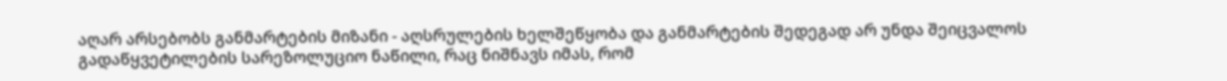აღარ არსებობს განმარტების მიზანი - აღსრულების ხელშეწყობა და განმარტების შედეგად არ უნდა შეიცვალოს გადაწყვეტილების სარეზოლუციო ნაწილი, რაც ნიშნავს იმას, რომ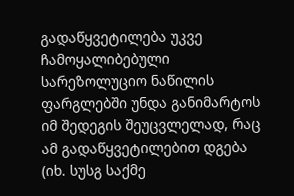გადაწყვეტილება უკვე ჩამოყალიბებული სარეზოლუციო ნაწილის ფარგლებში უნდა განიმარტოს იმ შედეგის შეუცვლელად, რაც ამ გადაწყვეტილებით დგება (იხ. სუსგ საქმე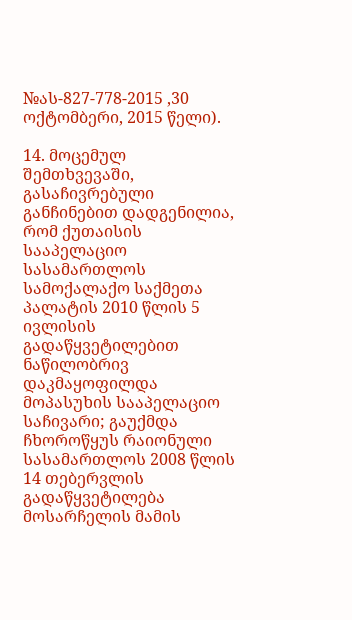№ას-827-778-2015 ,30 ოქტომბერი, 2015 წელი).

14. მოცემულ შემთხვევაში, გასაჩივრებული განჩინებით დადგენილია, რომ ქუთაისის სააპელაციო სასამართლოს სამოქალაქო საქმეთა პალატის 2010 წლის 5 ივლისის გადაწყვეტილებით ნაწილობრივ დაკმაყოფილდა მოპასუხის სააპელაციო საჩივარი; გაუქმდა ჩხოროწყუს რაიონული სასამართლოს 2008 წლის 14 თებერვლის გადაწყვეტილება მოსარჩელის მამის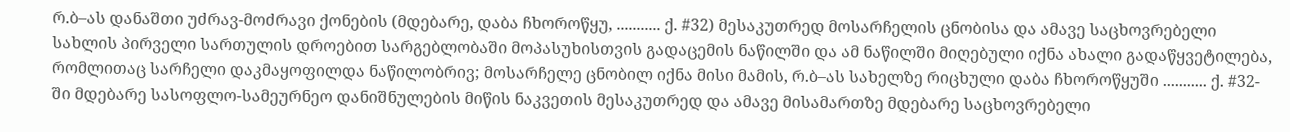რ.ბ–ას დანაშთი უძრავ-მოძრავი ქონების (მდებარე, დაბა ჩხოროწყუ, ........... ქ. #32) მესაკუთრედ მოსარჩელის ცნობისა და ამავე საცხოვრებელი სახლის პირველი სართულის დროებით სარგებლობაში მოპასუხისთვის გადაცემის ნაწილში და ამ ნაწილში მიღებული იქნა ახალი გადაწყვეტილება, რომლითაც სარჩელი დაკმაყოფილდა ნაწილობრივ; მოსარჩელე ცნობილ იქნა მისი მამის, რ.ბ–ას სახელზე რიცხული დაბა ჩხოროწყუში ........... ქ. #32-ში მდებარე სასოფლო-სამეურნეო დანიშნულების მიწის ნაკვეთის მესაკუთრედ და ამავე მისამართზე მდებარე საცხოვრებელი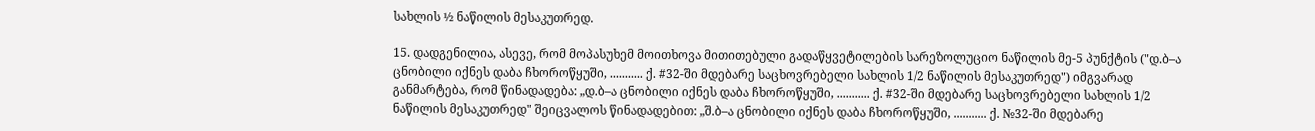სახლის ½ ნაწილის მესაკუთრედ.

15. დადგენილია, ასევე, რომ მოპასუხემ მოითხოვა მითითებული გადაწყვეტილების სარეზოლუციო ნაწილის მე-5 პუნქტის ("დ.ბ–ა ცნობილი იქნეს დაბა ჩხოროწყუში, ........... ქ. #32-ში მდებარე საცხოვრებელი სახლის 1/2 ნაწილის მესაკუთრედ") იმგვარად განმარტება, რომ წინადადება: „დ.ბ–ა ცნობილი იქნეს დაბა ჩხოროწყუში, ........... ქ. #32-ში მდებარე საცხოვრებელი სახლის 1/2 ნაწილის მესაკუთრედ" შეიცვალოს წინადადებით: „შ.ბ–ა ცნობილი იქნეს დაბა ჩხოროწყუში, ........... ქ. №32-ში მდებარე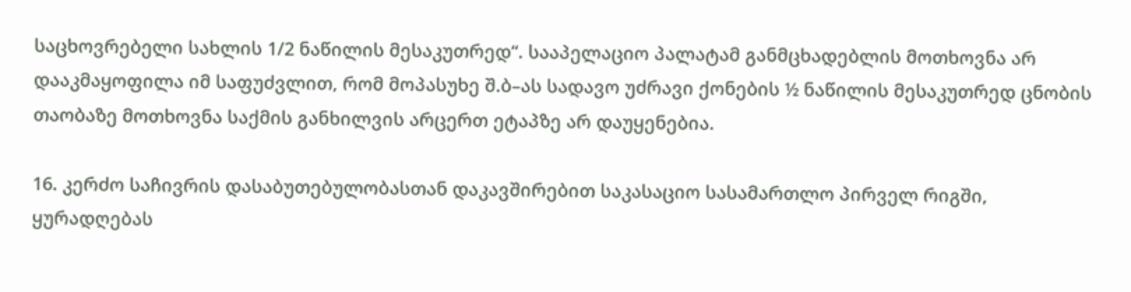საცხოვრებელი სახლის 1/2 ნაწილის მესაკუთრედ“. სააპელაციო პალატამ განმცხადებლის მოთხოვნა არ დააკმაყოფილა იმ საფუძვლით, რომ მოპასუხე შ.ბ–ას სადავო უძრავი ქონების ½ ნაწილის მესაკუთრედ ცნობის თაობაზე მოთხოვნა საქმის განხილვის არცერთ ეტაპზე არ დაუყენებია.

16. კერძო საჩივრის დასაბუთებულობასთან დაკავშირებით საკასაციო სასამართლო პირველ რიგში, ყურადღებას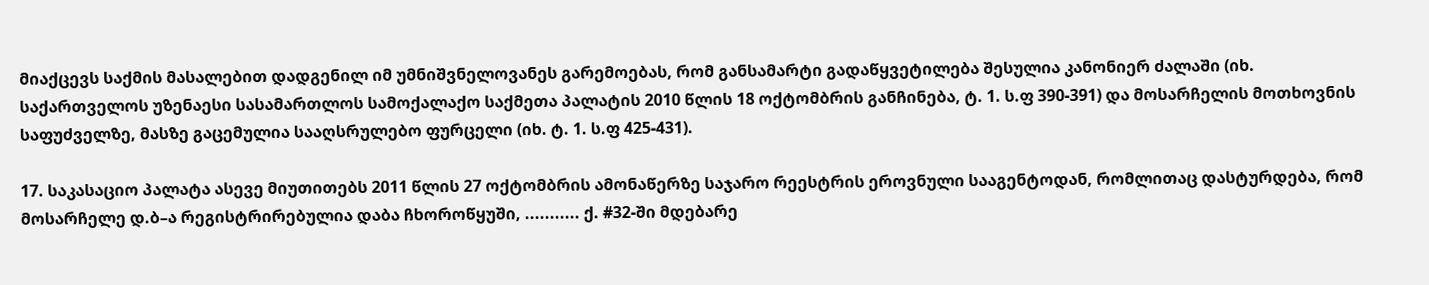მიაქცევს საქმის მასალებით დადგენილ იმ უმნიშვნელოვანეს გარემოებას, რომ განსამარტი გადაწყვეტილება შესულია კანონიერ ძალაში (იხ. საქართველოს უზენაესი სასამართლოს სამოქალაქო საქმეთა პალატის 2010 წლის 18 ოქტომბრის განჩინება, ტ. 1. ს.ფ 390-391) და მოსარჩელის მოთხოვნის საფუძველზე, მასზე გაცემულია სააღსრულებო ფურცელი (იხ. ტ. 1. ს.ფ 425-431).

17. საკასაციო პალატა ასევე მიუთითებს 2011 წლის 27 ოქტომბრის ამონაწერზე საჯარო რეესტრის ეროვნული სააგენტოდან, რომლითაც დასტურდება, რომ მოსარჩელე დ.ბ–ა რეგისტრირებულია დაბა ჩხოროწყუში, ........... ქ. #32-ში მდებარე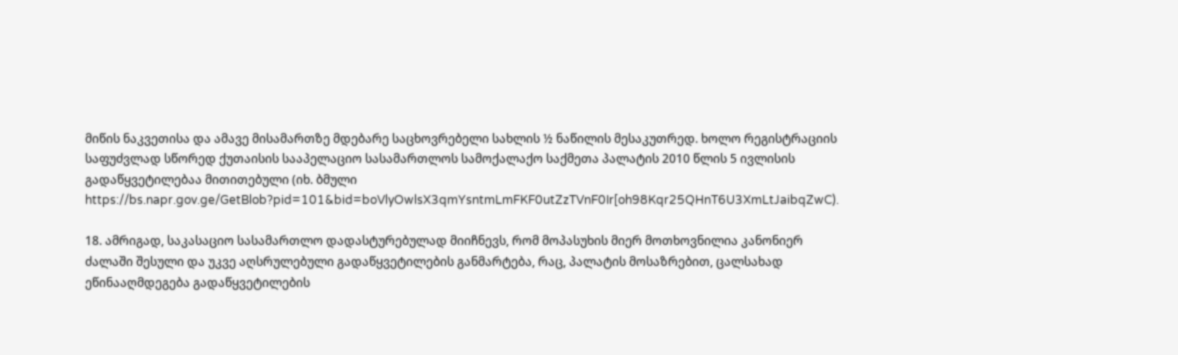მიწის ნაკვეთისა და ამავე მისამართზე მდებარე საცხოვრებელი სახლის ½ ნაწილის მესაკუთრედ. ხოლო რეგისტრაციის საფუძვლად სწორედ ქუთაისის სააპელაციო სასამართლოს სამოქალაქო საქმეთა პალატის 2010 წლის 5 ივლისის გადაწყვეტილებაა მითითებული (იხ. ბმული https://bs.napr.gov.ge/GetBlob?pid=101&bid=boVlyOwlsX3qmYsntmLmFKF0utZzTVnF0Ir[oh98Kqr25QHnT6U3XmLtJaibqZwC).

18. ამრიგად, საკასაციო სასამართლო დადასტურებულად მიიჩნევს, რომ მოპასუხის მიერ მოთხოვნილია კანონიერ ძალაში შესული და უკვე აღსრულებული გადაწყვეტილების განმარტება, რაც, პალატის მოსაზრებით, ცალსახად ეწინააღმდეგება გადაწყვეტილების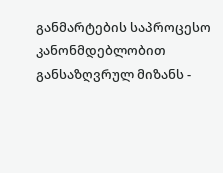განმარტების საპროცესო კანონმდებლობით განსაზღვრულ მიზანს -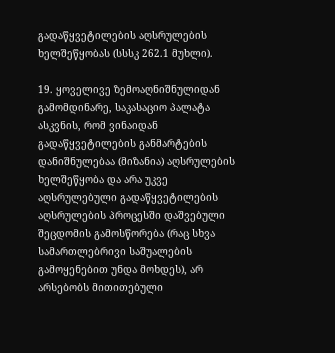გადაწყვეტილების აღსრულების ხელშეწყობას (სსსკ 262.1 მუხლი).

19. ყოველივე ზემოაღნიშნულიდან გამომდინარე, საკასაციო პალატა ასკვნის, რომ ვინაიდან გადაწყვეტილების განმარტების დანიშნულებაა (მიზანია) აღსრულების ხელშეწყობა და არა უკვე აღსრულებული გადაწყვეტილების აღსრულების პროცესში დაშვებული შეცდომის გამოსწორება (რაც სხვა სამართლებრივი საშუალების გამოყენებით უნდა მოხდეს), არ არსებობს მითითებული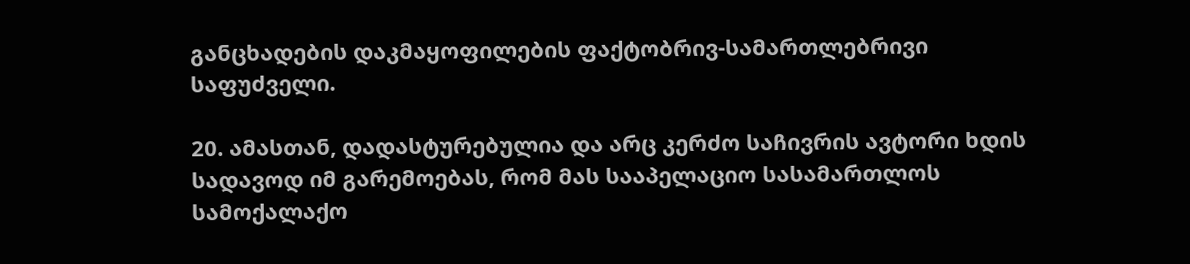განცხადების დაკმაყოფილების ფაქტობრივ-სამართლებრივი საფუძველი.

20. ამასთან, დადასტურებულია და არც კერძო საჩივრის ავტორი ხდის სადავოდ იმ გარემოებას, რომ მას სააპელაციო სასამართლოს სამოქალაქო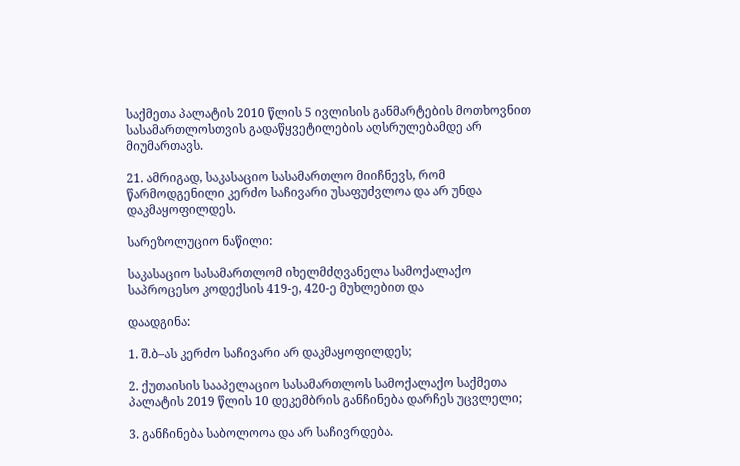საქმეთა პალატის 2010 წლის 5 ივლისის განმარტების მოთხოვნით სასამართლოსთვის გადაწყვეტილების აღსრულებამდე არ მიუმართავს.

21. ამრიგად, საკასაციო სასამართლო მიიჩნევს, რომ წარმოდგენილი კერძო საჩივარი უსაფუძვლოა და არ უნდა დაკმაყოფილდეს.

სარეზოლუციო ნაწილი:

საკასაციო სასამართლომ იხელმძღვანელა სამოქალაქო საპროცესო კოდექსის 419-ე, 420-ე მუხლებით და

დაადგინა:

1. შ.ბ–ას კერძო საჩივარი არ დაკმაყოფილდეს;

2. ქუთაისის სააპელაციო სასამართლოს სამოქალაქო საქმეთა პალატის 2019 წლის 10 დეკემბრის განჩინება დარჩეს უცვლელი;

3. განჩინება საბოლოოა და არ საჩივრდება.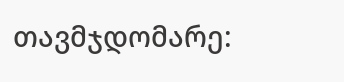თავმჯდომარე: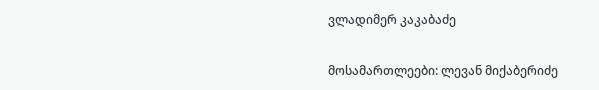ვლადიმერ კაკაბაძე

მოსამართლეები: ლევან მიქაბერიძე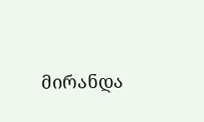მირანდა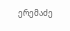ერემაძე